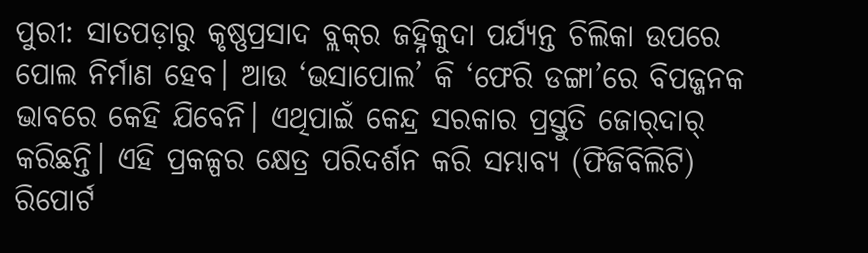ପୁରୀ: ସାତପଡ଼ାରୁ କୃଷ୍ଣପ୍ରସାଦ ବ୍ଲକ୍‌ର ଜହ୍ନିକୁଦା ପର୍ଯ୍ୟନ୍ତ ଚିଲିକା ଉପରେ ପୋଲ ନିର୍ମାଣ ହେବ। ଆଉ ‘ଭସାପୋଲ’ କି ‘ଫେରି ଡଙ୍ଗା’ରେ ବିପଜ୍ଜନକ ଭାବରେ କେହି ଯିବେନି। ଏଥିପାଇଁ କେନ୍ଦ୍ର ସରକାର ପ୍ରସ୍ତୁତି ଜୋର୍‌ଦାର୍‌ କରିଛନ୍ତି। ଏହି ପ୍ରକଳ୍ପର କ୍ଷେତ୍ର ପରିଦର୍ଶନ କରି ସମ୍ଭାବ୍ୟ (ଫିଜିବିଲିଟି) ରିପୋର୍ଟ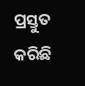ପ୍ରସ୍ତୁତ କରିଛି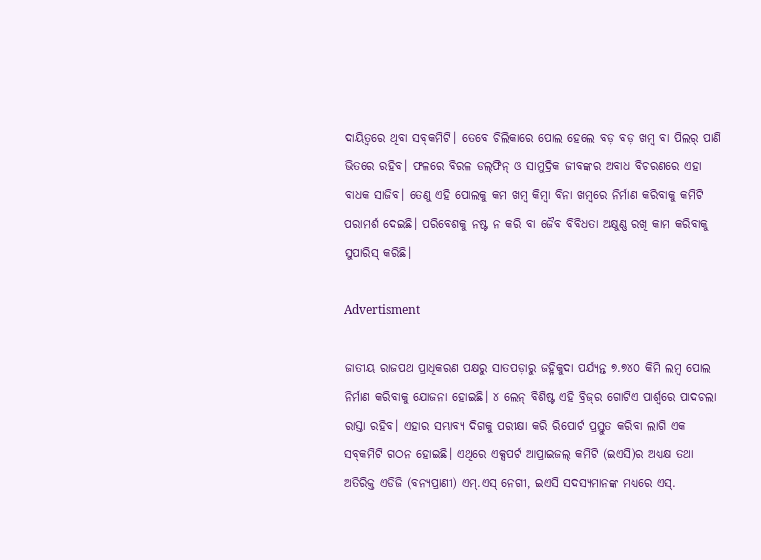ଦାୟିତ୍ବରେ ଥିବା ସବ୍‌କମିଟି। ତେବେ ଚିଲିକାରେ ପୋଲ ହେଲେ ବଡ଼ ବଡ଼ ଖମ୍ବ ବା ପିଲର୍‌ ପାଣି ଭିତରେ ରହିବ। ଫଳରେ ବିରଳ ଡଲ୍‌ଫିନ୍‌ ଓ ସାମୁଦ୍ରିକ ଜୀବଙ୍କର ଅବାଧ ବିଚରଣରେ ଏହା ବାଧକ ସାଜିବ। ତେଣୁ ଏହି ପୋଲକୁ କମ ଖମ୍ବ କିମ୍ବା ବିନା ଖମ୍ବରେ ନିର୍ମାଣ କରିବାକୁ କମିଟି ପରାମର୍ଶ ଦେଇଛି। ପରିବେଶକୁ ନଷ୍ଟ ନ କରି ବା ଜୈବ ବିବିଧତା ଅକ୍ଷୁଣ୍ଣ ରଖି କାମ କରିବାକୁ ସୁପାରିସ୍‌ କରିଛି।

Advertisment

ଜାତୀୟ ରାଜପଥ ପ୍ରାଧିକରଣ ପକ୍ଷରୁ ସାତପଡ଼ାରୁ ଜହ୍ନିକୁଦା ପର୍ଯ୍ୟନ୍ତ ୭.୭୪୦ କିମି ଲମ୍ବ ପୋଲ ନିର୍ମାଣ କରିବାକୁ ଯୋଜନା ହୋଇଛି। ୪ ଲେନ୍‌ ବିଶିଷ୍ଟ ଏହି ବ୍ରିଜ୍‌ର ଗୋଟିଏ ପାର୍ଶ୍ବରେ ପାଦଚଲା ରାସ୍ତା ରହିବ। ଏହାର ସମ୍ଭାବ୍ୟ ଦିଗକୁ ପରୀକ୍ଷା କରି ରିପୋର୍ଟ ପ୍ରସ୍ତୁତ କରିବା ଲାଗି ଏକ ସବ୍‌କମିଟି ଗଠନ ହୋଇଛି। ଏଥିରେ ଏକ୍ସପର୍ଟ ଆପ୍ରାଇଜଲ୍‌ କମିଟି (ଇଏସି)ର ଅଧ୍ୟକ୍ଷ ତଥା ଅତିରିକ୍ତ ଏଡିଜି (ବନ୍ୟପ୍ରାଣୀ) ଏମ୍‌.ଏସ୍‌ ନେଗୀ, ଇଏସି ସଦସ୍ୟମାନଙ୍କ ମଧ୍ୟରେ ଏସ୍‌.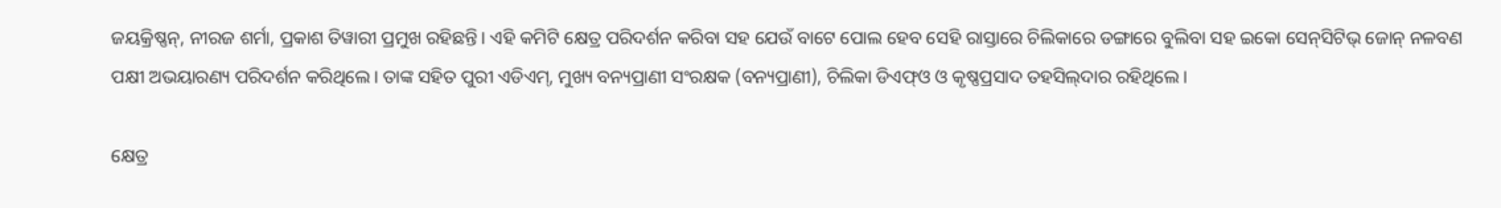ଜୟକ୍ରିଷ୍ଣନ୍‌, ନୀରଜ ଶର୍ମା, ପ୍ରକାଶ ତିୱାରୀ ପ୍ରମୁଖ ରହିଛନ୍ତି। ଏହି କମିଟି କ୍ଷେତ୍ର ପରିଦର୍ଶନ କରିବା ସହ ଯେଉଁ ବାଟେ ପୋଲ ହେବ ସେହି ରାସ୍ତାରେ ଚିଲିକାରେ ଡଙ୍ଗାରେ ବୁଲିବା ସହ ଇକୋ ସେନ୍‌ସିଟିଭ୍‌ ଜୋନ୍‌ ନଳବଣ ପକ୍ଷୀ ଅଭୟାରଣ୍ୟ ପରିଦର୍ଶନ କରିଥିଲେ। ତାଙ୍କ ସହିତ ପୁରୀ ଏଡିଏମ୍‌, ମୁଖ୍ୟ ବନ୍ୟପ୍ରାଣୀ ସଂରକ୍ଷକ (ବନ୍ୟପ୍ରାଣୀ), ଚିଲିକା ଡିଏଫ୍‌ଓ ଓ କୃଷ୍ଣପ୍ରସାଦ ତହସିଲ୍‌ଦାର ରହିଥିଲେ।

କ୍ଷେତ୍ର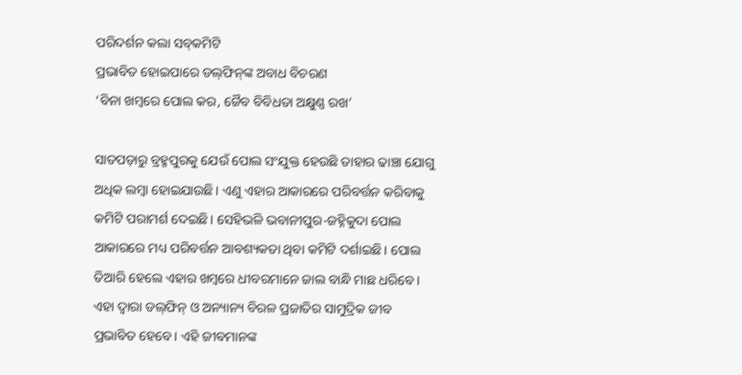ପରିଦର୍ଶନ କଲା ସବ୍‌କମିଟି
ପ୍ରଭାବିତ ହୋଇପାରେ ଡଲ୍‌ଫିନ୍‌ଙ୍କ ଅବାଧ ବିଚରଣ
‘ବିନା ଖମ୍ବରେ ପୋଲ କର, ଜୈବ ବିବିଧତା ଅକ୍ଷୁଣ୍ଣ ରଖ’

ସାତପଡ଼ାରୁ ବ୍ରହ୍ମପୁରକୁ ଯେଉଁ ପୋଲ ସଂଯୁକ୍ତ ହେଉଛି ତାହାର ଢାଞ୍ଚା ଯୋଗୁ ଅଧିକ ଲମ୍ବା ହୋଇଯାଉଛି। ଏଣୁ ଏହାର ଆକାରରେ ପରିବର୍ତ୍ତନ କରିବାକୁ କମିଟି ପରାମର୍ଶ ଦେଇଛି। ସେହିଭଳି ଭବାନୀପୁର-ଜହ୍ନିକୁଦା ପୋଲ ଆକାରରେ ମଧ୍ୟ ପରିବର୍ତ୍ତନ ଆବଶ୍ୟକତା ଥିବା କମିଟି ଦର୍ଶାଇଛି। ପୋଲ ତିଆରି ହେଲେ ଏହାର ଖମ୍ବରେ ଧୀବରମାନେ ଜାଲ ବାନ୍ଧି ମାଛ ଧରିବେ। ଏହା ଦ୍ବାରା ଡଲ୍‌ଫିନ୍‌ ଓ ଅନ୍ୟାନ୍ୟ ବିରଳ ପ୍ରଜାତିର ସାମୁଦ୍ରିକ ଜୀବ ପ୍ରଭାବିତ ହେବେ। ଏହି ଜୀବମାନଙ୍କ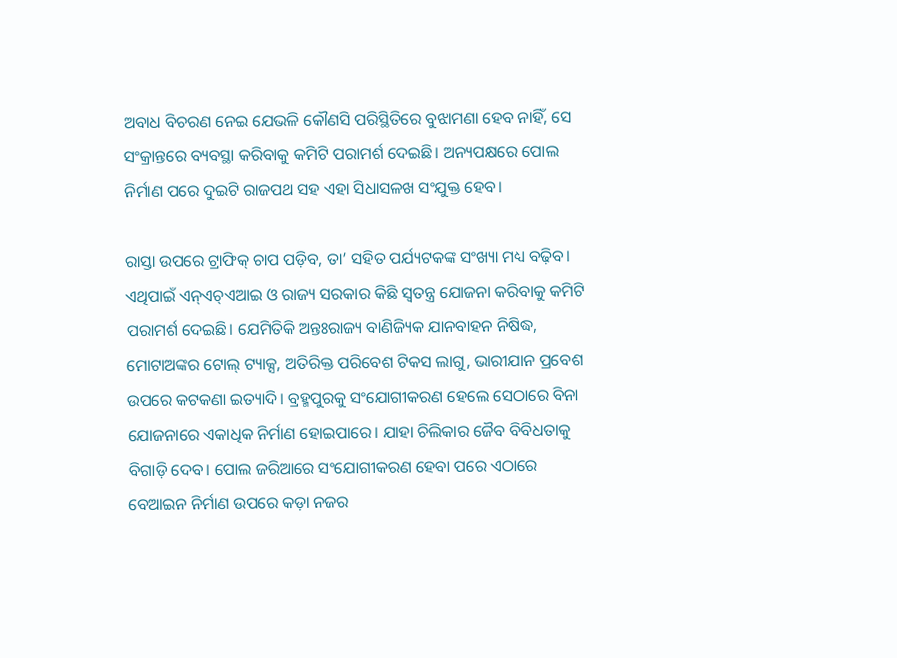ଅବାଧ ବିଚରଣ ନେଇ ଯେଭଳି କୌଣସି ପରିସ୍ଥିତିରେ ବୁଝାମଣା ହେବ ନାହିଁ, ସେ ସଂକ୍ରାନ୍ତରେ ବ୍ୟବସ୍ଥା କରିବାକୁ କମିଟି ପରାମର୍ଶ ଦେଇଛି। ଅନ୍ୟପକ୍ଷରେ ପୋଲ ନିର୍ମାଣ ପରେ ଦୁଇଟି ରାଜପଥ ସହ ଏହା ସିଧାସଳଖ ସଂଯୁକ୍ତ ହେବ।

ରାସ୍ତା ଉପରେ ଟ୍ରାଫିକ୍‌ ଚାପ ପଡ଼ିବ, ତା’ ସହିତ ପର୍ଯ୍ୟଟକଙ୍କ ସଂଖ୍ୟା ମଧ୍ୟ ବଢ଼ିବ। ଏଥିପାଇଁ ଏନ୍‌ଏଚ୍‌ଏଆଇ ଓ ରାଜ୍ୟ ସରକାର କିଛି ସ୍ବତନ୍ତ୍ର ଯୋଜନା କରିବାକୁ କମିଟି ପରାମର୍ଶ ଦେଇଛି। ଯେମିତିକି ଅନ୍ତଃରାଜ୍ୟ ବାଣିଜ୍ୟିକ ଯାନବାହନ ନିଷିଦ୍ଧ, ମୋଟାଅଙ୍କର ଟୋଲ୍‌ ଟ୍ୟାକ୍ସ, ଅତିରିକ୍ତ ପରିବେଶ ଟିକସ ଲାଗୁ, ଭାରୀଯାନ ପ୍ରବେଶ ଉପରେ କଟକଣା ଇତ୍ୟାଦି। ବ୍ରହ୍ମପୁରକୁ ସଂଯୋଗୀକରଣ ହେଲେ ସେଠାରେ ବିନା ଯୋଜନାରେ ଏକାଧିକ ନିର୍ମାଣ ହୋଇପାରେ। ଯାହା ଚିଲିକାର ଜୈବ ବିବିଧତାକୁ ବିଗାଡ଼ି ଦେବ। ପୋଲ ଜରିଆରେ ସଂଯୋଗୀକରଣ ହେବା ପରେ ଏଠାରେ ବେଆଇନ ନିର୍ମାଣ ଉପରେ କଡ଼ା ନଜର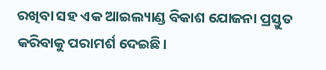ରଖିବା ସହ ଏକ ଆଇଲ୍ୟାଣ୍ଡ ବିକାଶ ଯୋଜନା ପ୍ରସ୍ତୁତ କରିବାକୁ ପରାମର୍ଶ ଦେଇଛି।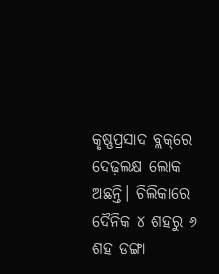କୃଷ୍ଣପ୍ରସାଦ ବ୍ଲକ୍‌ରେ ଦେଢ଼ଲକ୍ଷ ଲୋକ ଅଛନ୍ତି। ଚିଲିକାରେ ଦୈନିକ ୪ ଶହରୁ ୬ ଶହ ଡଙ୍ଗା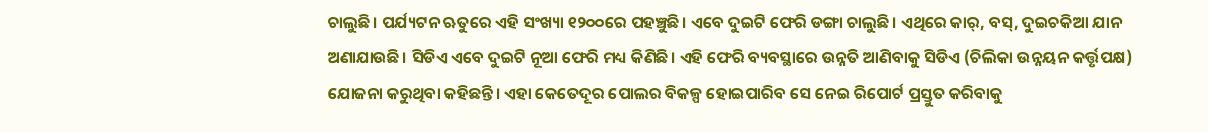ଚାଲୁଛି। ପର୍ଯ୍ୟଟନ ଋତୁରେ ଏହି ସଂଖ୍ୟା ୧୨୦୦ରେ ପହଞ୍ଚୁଛି। ଏବେ ଦୁଇଟି ଫେରି ଡଙ୍ଗା ଚାଲୁଛି। ଏଥିରେ କାର୍‌, ବସ୍‌, ଦୁଇଚକିଆ ଯାନ ଅଣାଯାଉଛି। ସିଡିଏ ଏବେ ଦୁଇଟି ନୂଆ ଫେରି ମଧ୍ୟ କିଣିଛି। ଏହି ଫେରି ବ୍ୟବସ୍ଥାରେ ଉନ୍ନତି ଆଣିବାକୁ ସିଡିଏ (ଚିଲିକା ଉନ୍ନୟନ କର୍ତ୍ତୃପକ୍ଷ) ଯୋଜନା କରୁଥିବା କହିଛନ୍ତି। ଏହା କେତେଦୂର ପୋଲର ବିକଳ୍ପ ହୋଇପାରିବ ସେ ନେଇ ରିପୋର୍ଟ ପ୍ରସ୍ତୁତ କରିବାକୁ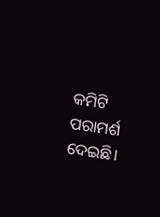କମିଟି ପରାମର୍ଶ ଦେଇଛି।